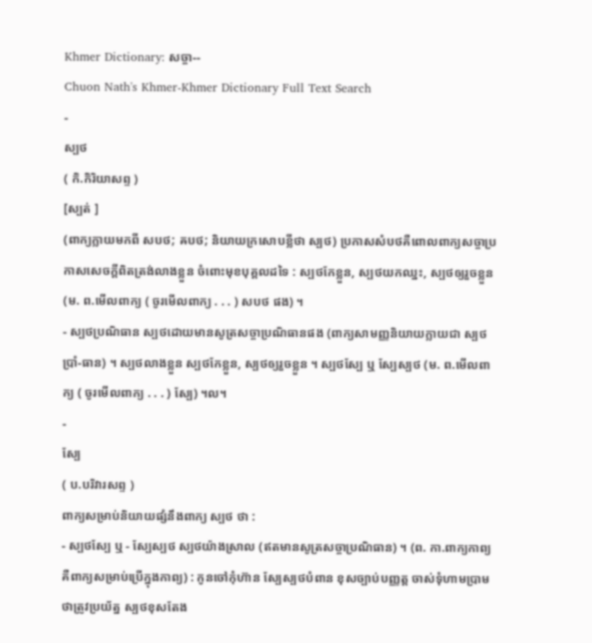Khmer Dictionary: សច្ចា--
Chuon Nath's Khmer-Khmer Dictionary Full Text Search
-
ស្បថ
( កិ.កិរិយាសព្ទ )
[ស្បត់ ]
(ពាក្យក្លាយមកពី សបថ; ឝបថ; និយាយក្រសោបខ្លីថា ស្បថ) ប្រកាសសំបថគឺពោលពាក្យសច្ចាប្រកាសសេចក្ដីពិតត្រង់លាងខ្លួន ចំពោះមុខបុគ្គលដទៃ : ស្បថកែខ្លួន, ស្បថយកឈ្នះ, ស្បថឲ្យរួចខ្លួន (ម. ព.មើលពាក្យ ( ចូរមើលពាក្យ . . . ) សបថ ផង) ។
- ស្បថប្រណិធាន ស្បថដោយមានសូត្រសច្ចាប្រណិធានផង (ពាក្យសាមញ្ញនិយាយក្លាយជា ស្បថប្រាំ-ធាន) ។ ស្បថលាងខ្លួន ស្បថកែខ្លួន, ស្បថឲ្យរួចខ្លួន ។ ស្បថស្បែ ឬ ស្បែស្បថ (ម. ព.មើលពាក្យ ( ចូរមើលពាក្យ . . . ) ស្បែ) ។ល។
-
ស្បែ
( ប.បរិវារសព្ទ )
ពាក្យសម្រាប់និយាយផ្សំនឹងពាក្យ ស្បថ ថា :
- ស្បថស្បែ ឬ - ស្បែស្បថ ស្បថយ៉ាងស្រាល (ឥតមានសូត្រសច្ចាប្រណិធាន) ។ (ព. កា.ពាក្យកាព្យ គឺពាក្យសម្រាប់ប្រើក្នុងកាព្យ) : កូនចៅកុំហ៊ាន ស្បែស្បថបំពាន ខុសច្បាប់បញ្ញត្ត ចាស់ទុំហាមប្រាម ថាត្រូវប្រយ័ត្ន ស្បថខុសតែង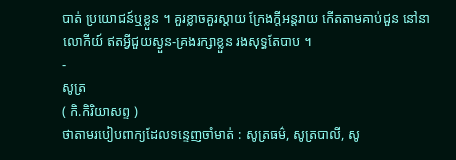បាត់ ប្រយោជន៍ឬខ្លួន ។ គួរខ្លាចគួរស្ដាយ ក្រែងក្តីអន្តរាយ កើតតាមគាប់ជួន នៅនាលោកីយ៍ ឥតអ្វីជួយស្ងួន-គ្រងរក្សាខ្លួន រងសុទ្ធតែបាប ។
-
សូត្រ
( កិ.កិរិយាសព្ទ )
ថាតាមរបៀបពាក្យដែលទន្ទេញចាំមាត់ : សូត្រធម៌, សូត្របាលី, សូ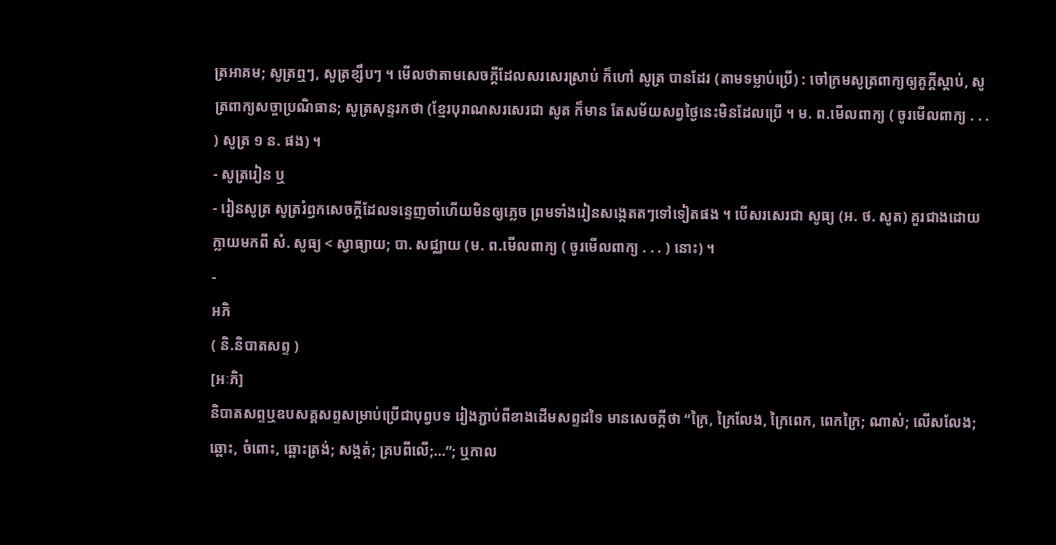ត្រអាគម; សូត្រឮៗ, សូត្រខ្សឹបៗ ។ មើលថាតាមសេចក្ដីដែលសរសេរស្រាប់ ក៏ហៅ សូត្រ បានដែរ (តាមទម្លាប់ប្រើ) : ចៅក្រមសូត្រពាក្យឲ្យគូក្តីស្ដាប់, សូត្រពាក្យសច្ចាប្រណិធាន; សូត្រសុន្ទរកថា (ខ្មែរបុរាណសរសេរជា សូត ក៏មាន តែសម័យសព្វថ្ងៃនេះមិនដែលប្រើ ។ ម. ព.មើលពាក្យ ( ចូរមើលពាក្យ . . . ) សូត្រ ១ ន. ផង) ។
- សូត្ររៀន ឬ
- រៀនសូត្រ សូត្ររំឭកសេចក្ដីដែលទន្ទេញចាំហើយមិនឲ្យភ្លេច ព្រមទាំងរៀនសង្កេតតៗទៅទៀតផង ។ បើសរសេរជា សូធ្យ (អ. ថ. សូត) គួរជាងដោយក្លាយមកពី សំ. សូធ្យ < ស្វាធ្យាយ; បា. សជ្ឈាយ (ម. ព.មើលពាក្យ ( ចូរមើលពាក្យ . . . ) នោះ) ។
-
អភិ
( និ.និបាតសព្ទ )
[អៈភិ]
និបាតសព្ទឬឧបសគ្គសព្ទសម្រាប់ប្រើជាបុព្វបទ រៀងភ្ជាប់ពីខាងដើមសព្ទដទៃ មានសេចក្ដីថា “ក្រៃ, ក្រៃលែង, ក្រៃពេក, ពេកក្រៃ; ណាស់; លើសលែង; ឆ្ពោះ, ចំពោះ, ឆ្ពោះត្រង់; សង្កត់; គ្របពីលើ;...”; ឬកាល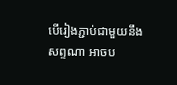បើរៀងភ្ជាប់ជាមួយនឹងសព្ទណា អាចប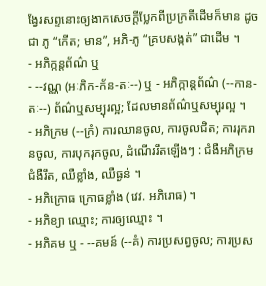ង្វែរសព្ទនោះឲ្យងាកសេចក្ដីប្លែកពីប្រក្រតីដើមក៏មាន ដូចជា ភូ “កើត; មាន”, អភិ-ភូ “គ្របសង្កត់” ជាដើម ។
- អភិក្កន្តព័ណ៌ ឬ
- --វណ្ណ (អៈភិក-ក័ន-តៈ--) ឬ - អភិក្កាន្តព័ណ៌ (--កាន-តៈ--) ព័ណ៌ឬសម្បុរល្អ; ដែលមានព័ណ៌ឬសម្បុរល្អ ។
- អភិក្រម (--ក្រំ) ការឈានចូល, ការចូលជិត; ការរុករានចូល, ការបុករុកចូល, ដំណើររឹតឡើងៗ : ជំងឺអភិក្រម ជំងឺរឹត, ឈឺខ្លាំង, ឈឺធ្ងន់ ។
- អភិក្រោធ ក្រោធខ្លាំង (វេវ. អភិរោធ) ។
- អភិខ្យា ឈ្មោះ; ការឲ្យឈ្មោះ ។
- អភិគម ឬ - --គមន៍ (--គំ) ការប្រសព្វចូល; ការប្រស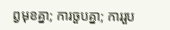ព្វមុខគ្នា; ការចួបគ្នា; ការរួប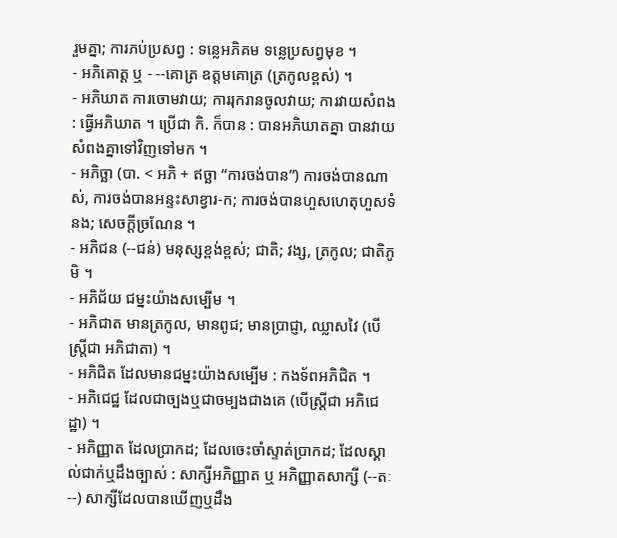រួមគ្នា; ការភប់ប្រសព្វ : ទន្លេអភិគម ទន្លេប្រសព្វមុខ ។
- អភិគោត្ត ឬ - --គោត្រ ឧត្ដមគោត្រ (ត្រកូលខ្ពស់) ។
- អភិឃាត ការចោមវាយ; ការរុករានចូលវាយ; ការវាយសំពង : ធ្វើអភិឃាត ។ ប្រើជា កិ. ក៏បាន : បានអភិឃាតគ្នា បានវាយសំពងគ្នាទៅវិញទៅមក ។
- អភិច្ឆា (បា. < អភិ + ឥច្ឆា “ការចង់បាន”) ការចង់បានណាស់, ការចង់បានអន្ទះសាខ្វារ-ក; ការចង់បានហួសហេតុហួសទំនង; សេចក្ដីច្រណែន ។
- អភិជន (--ជន់) មនុស្សខ្ពង់ខ្ពស់; ជាតិ; វង្ស, ត្រកូល; ជាតិភូមិ ។
- អភិជ័យ ជម្នះយ៉ាងសម្បើម ។
- អភិជាត មានត្រកូល, មានពូជ; មានប្រាជ្ញា, ឈ្លាសវៃ (បើស្ត្រីជា អភិជាតា) ។
- អភិជិត ដែលមានជម្នះយ៉ាងសម្បើម : កងទ័ពអភិជិត ។
- អភិជេជ្ឋ ដែលជាច្បងឬជាចម្បងជាងគេ (បើស្ត្រីជា អភិជេដ្ឋា) ។
- អភិញ្ញាត ដែលប្រាកដ; ដែលចេះចាំស្ទាត់ប្រាកដ; ដែលស្គាល់ជាក់ឬដឹងច្បាស់ : សាក្សីអភិញ្ញាត ឬ អភិញ្ញាតសាក្សី (--តៈ--) សាក្សីដែលបានឃើញឬដឹង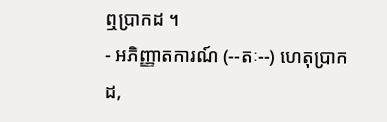ឮប្រាកដ ។
- អភិញ្ញាតការណ៍ (--តៈ--) ហេតុប្រាកដ,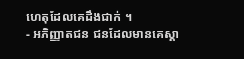ហេតុដែលគេដឹងជាក់ ។
- អភិញ្ញាតជន ជនដែលមានគេស្គា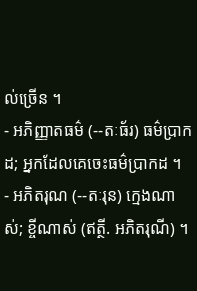ល់ច្រើន ។
- អភិញ្ញាតធម៌ (--តៈធ័រ) ធម៌ប្រាកដ; អ្នកដែលគេចេះធម៌ប្រាកដ ។
- អភិតរុណ (--តៈរុន) ក្មេងណាស់; ខ្ចីណាស់ (ឥត្ថី. អភិតរុណី) ។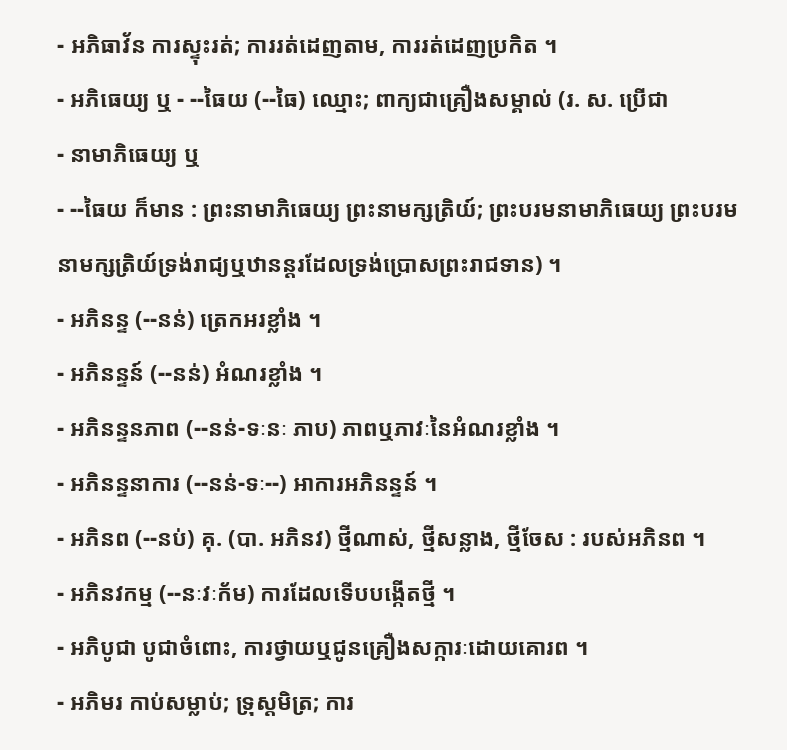- អភិធាវ័ន ការស្ទុះរត់; ការរត់ដេញតាម, ការរត់ដេញប្រកិត ។
- អភិធេយ្យ ឬ - --ធៃយ (--ធៃ) ឈ្មោះ; ពាក្យជាគ្រឿងសម្គាល់ (រ. ស. ប្រើជា
- នាមាភិធេយ្យ ឬ
- --ធៃយ ក៏មាន : ព្រះនាមាភិធេយ្យ ព្រះនាមក្សត្រិយ៍; ព្រះបរមនាមាភិធេយ្យ ព្រះបរមនាមក្សត្រិយ៍ទ្រង់រាជ្យឬឋានន្តរដែលទ្រង់ប្រោសព្រះរាជទាន) ។
- អភិនន្ទ (--នន់) ត្រេកអរខ្លាំង ។
- អភិនន្ទន៍ (--នន់) អំណរខ្លាំង ។
- អភិនន្ទនភាព (--នន់-ទៈនៈ ភាប) ភាពឬភាវៈនៃអំណរខ្លាំង ។
- អភិនន្ទនាការ (--នន់-ទៈ--) អាការអភិនន្ទន៍ ។
- អភិនព (--នប់) គុ. (បា. អភិនវ) ថ្មីណាស់, ថ្មីសន្លាង, ថ្មីចែស : របស់អភិនព ។
- អភិនវកម្ម (--នៈវៈក័ម) ការដែលទើបបង្កើតថ្មី ។
- អភិបូជា បូជាចំពោះ, ការថ្វាយឬជូនគ្រឿងសក្ការៈដោយគោរព ។
- អភិមរ កាប់សម្លាប់; ទ្រុស្តមិត្រ; ការ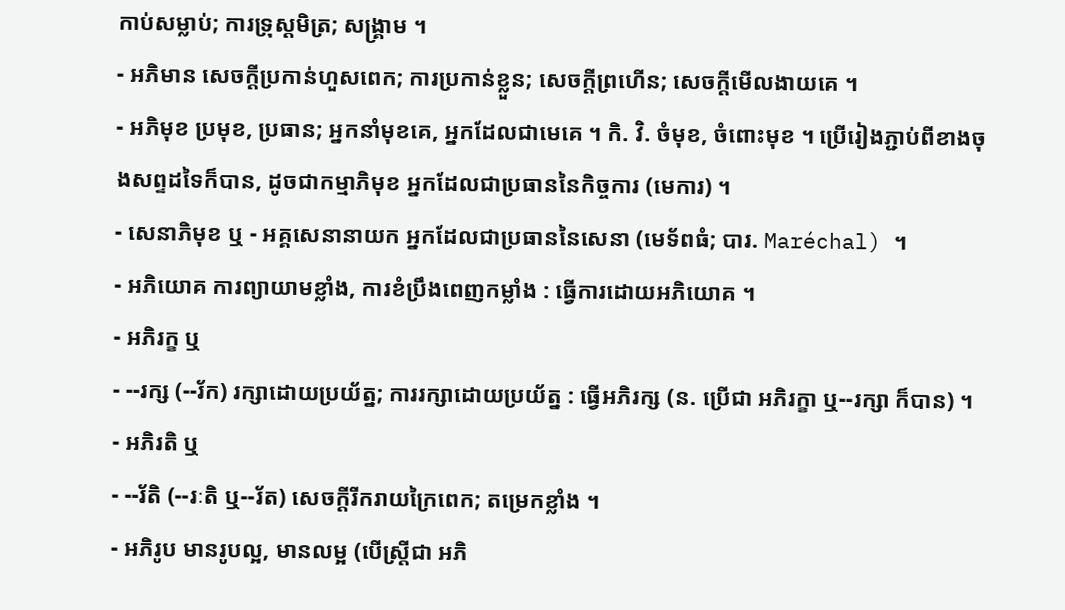កាប់សម្លាប់; ការទ្រុស្តមិត្រ; សង្រ្គាម ។
- អភិមាន សេចក្ដីប្រកាន់ហួសពេក; ការប្រកាន់ខ្លួន; សេចក្ដីព្រហើន; សេចក្ដីមើលងាយគេ ។
- អភិមុខ ប្រមុខ, ប្រធាន; អ្នកនាំមុខគេ, អ្នកដែលជាមេគេ ។ កិ. វិ. ចំមុខ, ចំពោះមុខ ។ ប្រើរៀងភ្ជាប់ពីខាងចុងសព្ទដទៃក៏បាន, ដូចជាកម្មាភិមុខ អ្នកដែលជាប្រធាននៃកិច្ចការ (មេការ) ។
- សេនាភិមុខ ឬ - អគ្គសេនានាយក អ្នកដែលជាប្រធាននៃសេនា (មេទ័ពធំ; បារ. Maréchal) ។
- អភិយោគ ការព្យាយាមខ្លាំង, ការខំប្រឹងពេញកម្លាំង : ធ្វើការដោយអភិយោគ ។
- អភិរក្ខ ឬ
- --រក្ស (--រ័ក) រក្សាដោយប្រយ័ត្ន; ការរក្សាដោយប្រយ័ត្ន : ធ្វើអភិរក្ស (ន. ប្រើជា អភិរក្ខា ឬ--រក្សា ក៏បាន) ។
- អភិរតិ ឬ
- --រ័តិ (--រៈតិ ឬ--រ័ត) សេចក្ដីរីករាយក្រៃពេក; តម្រេកខ្លាំង ។
- អភិរូប មានរូបល្អ, មានលម្អ (បើស្ត្រីជា អភិ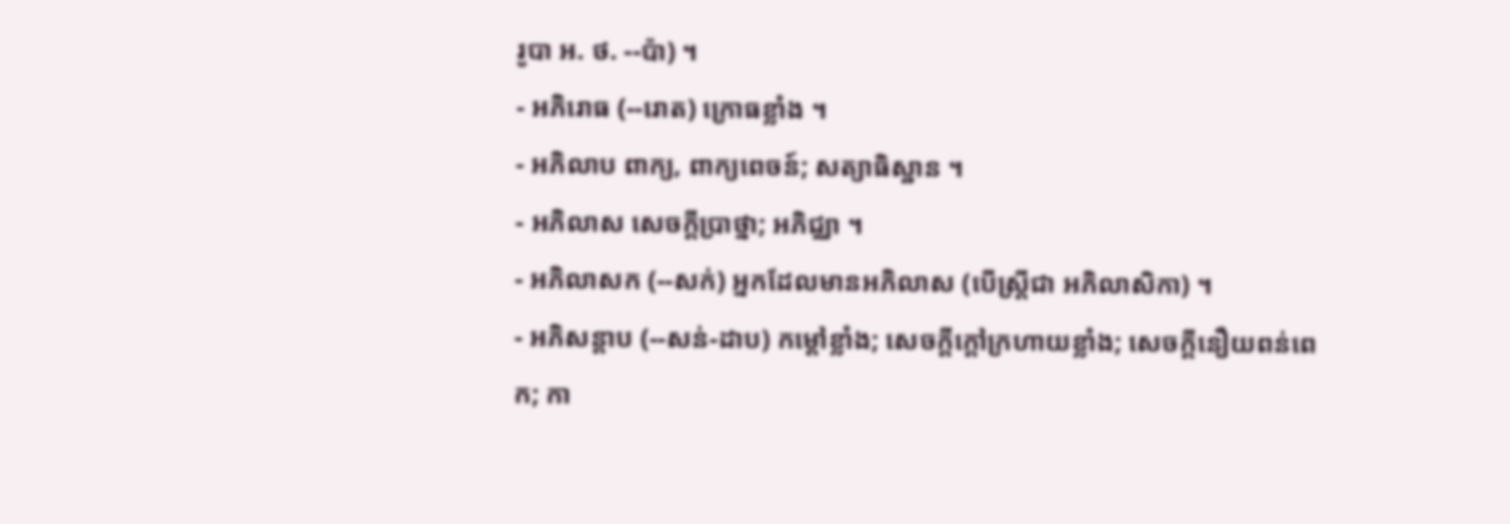រូបា អ. ថ. --ប៉ា) ។
- អភិរោធ (--រោត) ក្រោធខ្លាំង ។
- អភិលាប ពាក្យ, ពាក្យពេចន៍; សត្យាធិស្ឋាន ។
- អភិលាស សេចក្ដីប្រាថ្នា; អភិជ្ឈា ។
- អភិលាសក (--សក់) អ្នកដែលមានអភិលាស (បើស្ត្រីជា អភិលាសិកា) ។
- អភិសន្តាប (--សន់-ដាប) កម្ដៅខ្លាំង; សេចក្ដីក្ដៅក្រហាយខ្លាំង; សេចក្ដីនឿយពន់ពេក; កា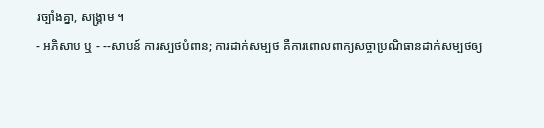រច្បាំងគ្នា, សង្រ្គាម ។
- អភិសាប ឬ - --សាបន៍ ការស្បថបំពាន; ការដាក់សម្បថ គឺការពោលពាក្យសច្ចាប្រណិធានដាក់សម្បថឲ្យ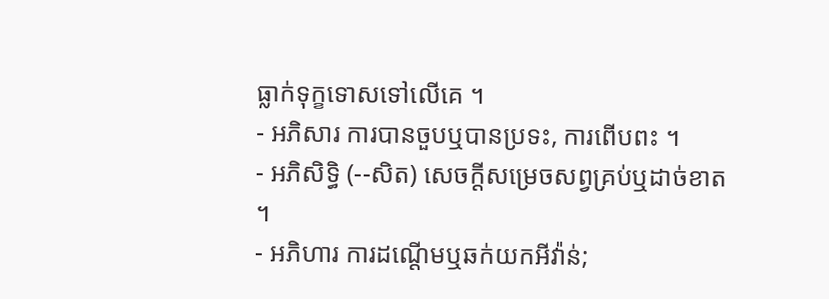ធ្លាក់ទុក្ខទោសទៅលើគេ ។
- អភិសារ ការបានចួបឬបានប្រទះ, ការពើបពះ ។
- អភិសិទ្ធិ (--សិត) សេចក្ដីសម្រេចសព្វគ្រប់ឬដាច់ខាត ។
- អភិហារ ការដណ្ដើមឬឆក់យកអីវ៉ាន់;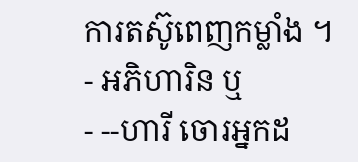ការតស៊ូពេញកម្លាំង ។
- អភិហារិន ឬ
- --ហារី ចោរអ្នកដ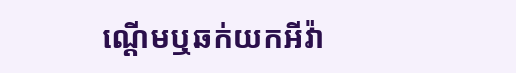ណ្ដើមឬឆក់យកអីវ៉ា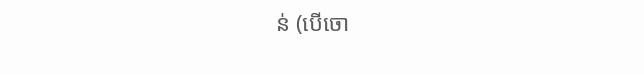ន់ (បើចោ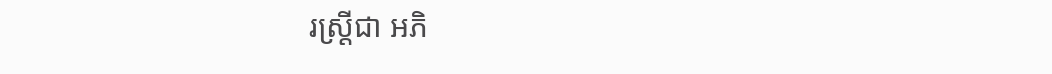រស្ត្រីជា អភិ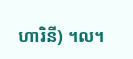ហារិនី) ។ល។